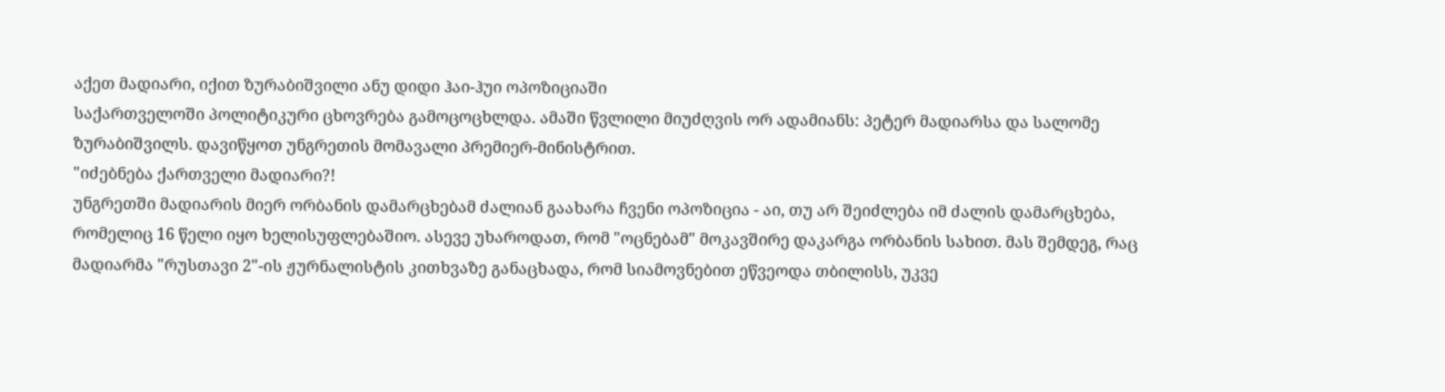აქეთ მადიარი, იქით ზურაბიშვილი ანუ დიდი ჰაი-ჰუი ოპოზიციაში
საქართველოში პოლიტიკური ცხოვრება გამოცოცხლდა. ამაში წვლილი მიუძღვის ორ ადამიანს: პეტერ მადიარსა და სალომე ზურაბიშვილს. დავიწყოთ უნგრეთის მომავალი პრემიერ-მინისტრით.
"იძებნება ქართველი მადიარი?!
უნგრეთში მადიარის მიერ ორბანის დამარცხებამ ძალიან გაახარა ჩვენი ოპოზიცია - აი, თუ არ შეიძლება იმ ძალის დამარცხება, რომელიც 16 წელი იყო ხელისუფლებაშიო. ასევე უხაროდათ, რომ "ოცნებამ" მოკავშირე დაკარგა ორბანის სახით. მას შემდეგ, რაც მადიარმა "რუსთავი 2"-ის ჟურნალისტის კითხვაზე განაცხადა, რომ სიამოვნებით ეწვეოდა თბილისს, უკვე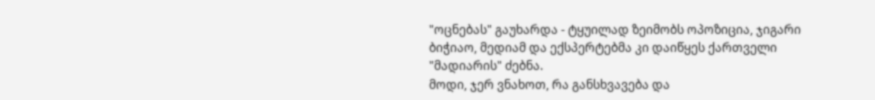"ოცნებას" გაუხარდა - ტყუილად ზეიმობს ოპოზიცია, ჯიგარი ბიჭიაო, მედიამ და ექსპერტებმა კი დაიწყეს ქართველი "მადიარის" ძებნა.
მოდი, ჯერ ვნახოთ, რა განსხვავება და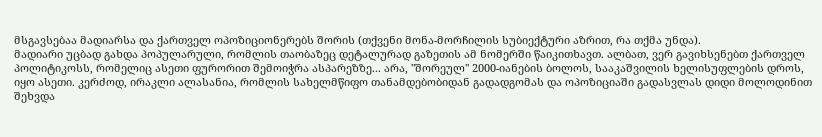მსგავსებაა მადიარსა და ქართველ ოპოზიციონერებს შორის (თქვენი მონა-მორჩილის სუბიექტური აზრით, რა თქმა უნდა).
მადიარი უცბად გახდა პოპულარული, რომლის თაობაზეც დეტალურად გაზეთის ამ ნომერში წაიკითხავთ. ალბათ, ვერ გავიხსენებთ ქართველ პოლიტიკოსს, რომელიც ასეთი ფურორით შემოიჭრა ასპარეზზე... არა, "შორეულ" 2000-იანების ბოლოს, სააკაშვილის ხელისუფლების დროს, იყო ასეთი. კერძოდ, ირაკლი ალასანია, რომლის სახელმწიფო თანამდებობიდან გადადგომას და ოპოზიციაში გადასვლას დიდი მოლოდინით შეხვდა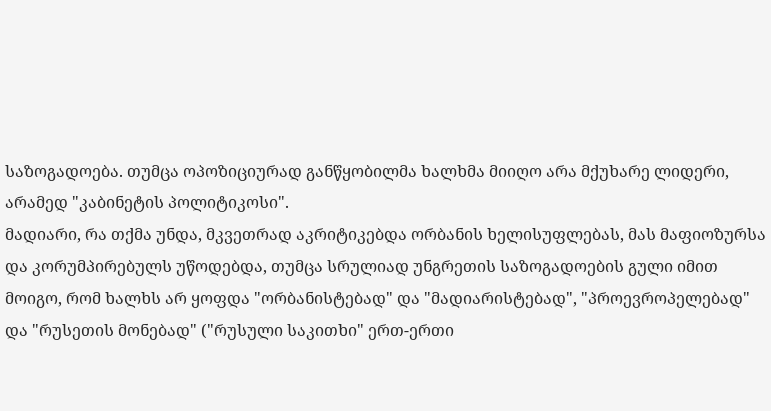საზოგადოება. თუმცა ოპოზიციურად განწყობილმა ხალხმა მიიღო არა მქუხარე ლიდერი, არამედ "კაბინეტის პოლიტიკოსი".
მადიარი, რა თქმა უნდა, მკვეთრად აკრიტიკებდა ორბანის ხელისუფლებას, მას მაფიოზურსა და კორუმპირებულს უწოდებდა, თუმცა სრულიად უნგრეთის საზოგადოების გული იმით მოიგო, რომ ხალხს არ ყოფდა "ორბანისტებად" და "მადიარისტებად", "პროევროპელებად" და "რუსეთის მონებად" ("რუსული საკითხი" ერთ-ერთი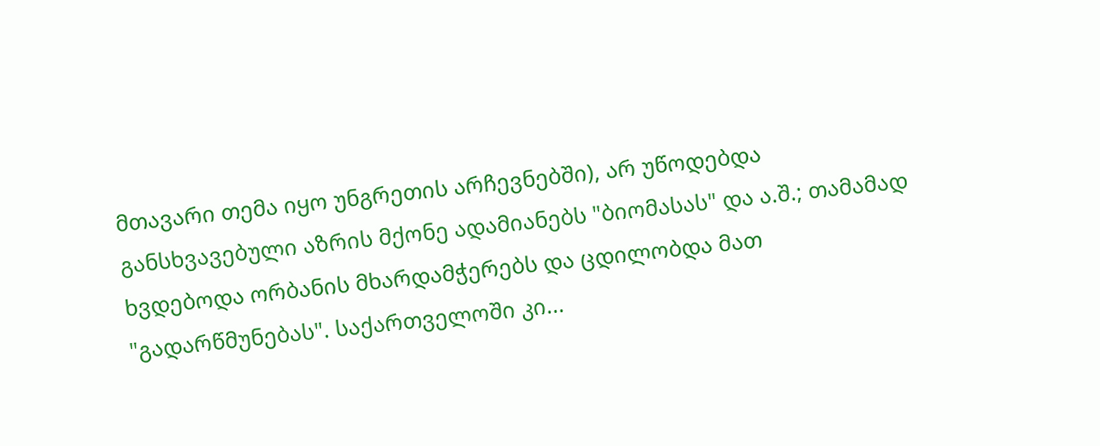მთავარი თემა იყო უნგრეთის არჩევნებში), არ უწოდებდა განსხვავებული აზრის მქონე ადამიანებს "ბიომასას" და ა.შ.; თამამად ხვდებოდა ორბანის მხარდამჭერებს და ცდილობდა მათ "გადარწმუნებას". საქართველოში კი...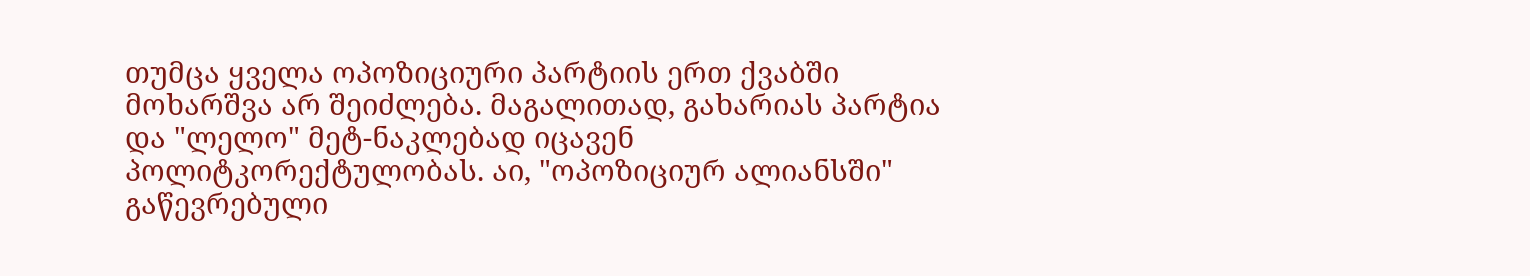თუმცა ყველა ოპოზიციური პარტიის ერთ ქვაბში მოხარშვა არ შეიძლება. მაგალითად, გახარიას პარტია და "ლელო" მეტ-ნაკლებად იცავენ პოლიტკორექტულობას. აი, "ოპოზიციურ ალიანსში" გაწევრებული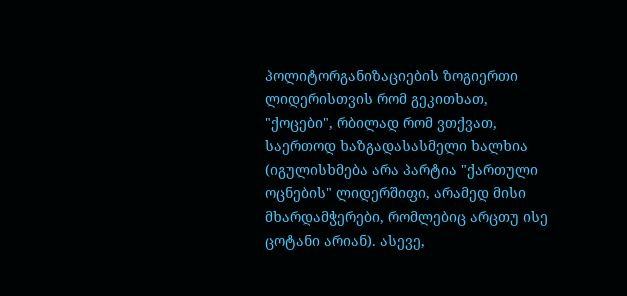პოლიტორგანიზაციების ზოგიერთი ლიდერისთვის რომ გეკითხათ, "ქოცები", რბილად რომ ვთქვათ, საერთოდ ხაზგადასასმელი ხალხია (იგულისხმება არა პარტია "ქართული ოცნების" ლიდერშიფი, არამედ მისი მხარდამჭერები, რომლებიც არცთუ ისე ცოტანი არიან). ასევე,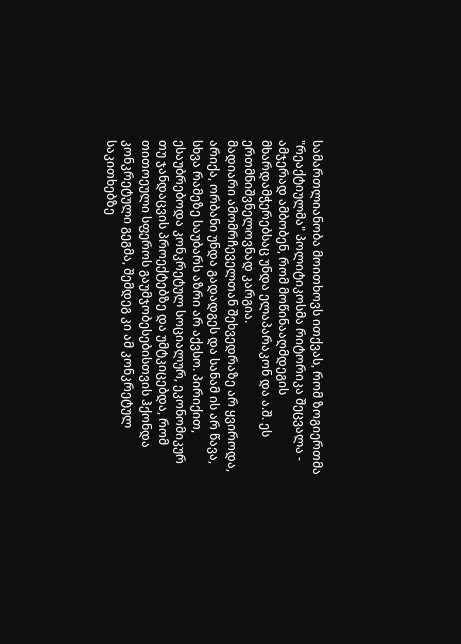სამართლიანობა მოითხოვს ითქვას, რომ ზოგიერთმა "რეაქტიულმა" პოლიტიკოსმა რიტორიკა შეცვალა - ამჯერად ამბობენ, რომ მოწინააღმდეგის მხარდამჭერებსაც უნდა ელაპარაკონ და ა.შ. ეს ერთმნიშვნელოვნად კარგია.
მადიარი ამომრჩეველთან შეხვედრაზე არ ყვიროდა, არიქა, ორბანი უნდა გადადგეს და სანამ ის არ წავა, სხვა რამეზე საუბარს აზრი არ აქვსო. პირიქით, ესაუბრებოდა კონკრეტულ სოციალურ, ეკონომიკურ თუ ჯანდაცვის პროექტებზე და უმტკიცებდა, რომ თითოეული სფეროს გაუმჯობესებისთვის ჰქონდა კონკრეტული გეგმა, შემდეგ კი ამ კონკრეტულ საკითხებზე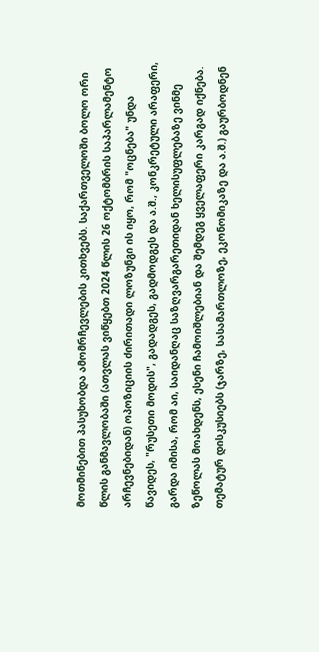მოთმინებით პასუხობდა ამომრჩევლების კითხვებს. საქართველოში ბოლო ორი წლის განმავლობაში (ათვლას ვიწყებთ 2024 წლის 26 ოქტომბრის საპარლამენტო არჩევნებიდან) ოპოზიციის ძირითადი ლოზუნგი ის იყო, რომ "ოცნება" უნდა წავიდეს, "რუსეთი მოდის", გადადგეს, გადმოდგეს და ა.შ., კონკრეტული არაფერი, გარდა იმისა, რომ აი, საიდანღაც საზღვარგარეთიდან ხელისუფლებაზე ვინმე ზეწოლას მოახდენს, ესენი ჩამოიშლებიან და შემდეგ ყველაფერი კარგად იქნება. თემატურ დისკუსიებს (ჯარზე, სასამართლოზე, ეკონომიკაზე და ა.შ.) გაურბოდნენ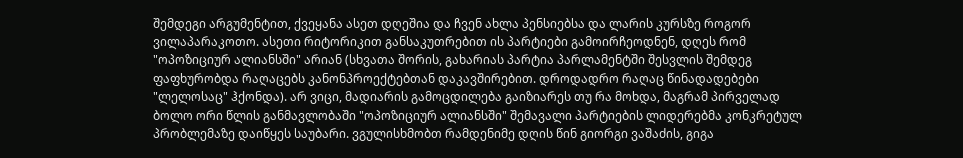შემდეგი არგუმენტით, ქვეყანა ასეთ დღეშია და ჩვენ ახლა პენსიებსა და ლარის კურსზე როგორ ვილაპარაკოთო. ასეთი რიტორიკით განსაკუთრებით ის პარტიები გამოირჩეოდნენ, დღეს რომ "ოპოზიციურ ალიანსში" არიან (სხვათა შორის, გახარიას პარტია პარლამენტში შესვლის შემდეგ ფაფხურობდა რაღაცებს კანონპროექტებთან დაკავშირებით. დროდადრო რაღაც წინადადებები "ლელოსაც" ჰქონდა). არ ვიცი, მადიარის გამოცდილება გაიზიარეს თუ რა მოხდა, მაგრამ პირველად ბოლო ორი წლის განმავლობაში "ოპოზიციურ ალიანსში" შემავალი პარტიების ლიდერებმა კონკრეტულ პრობლემაზე დაიწყეს საუბარი. ვგულისხმობთ რამდენიმე დღის წინ გიორგი ვაშაძის, გიგა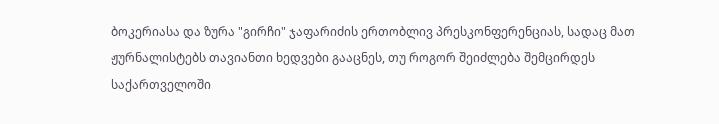ბოკერიასა და ზურა "გირჩი" ჯაფარიძის ერთობლივ პრესკონფერენციას, სადაც მათ ჟურნალისტებს თავიანთი ხედვები გააცნეს, თუ როგორ შეიძლება შემცირდეს საქართველოში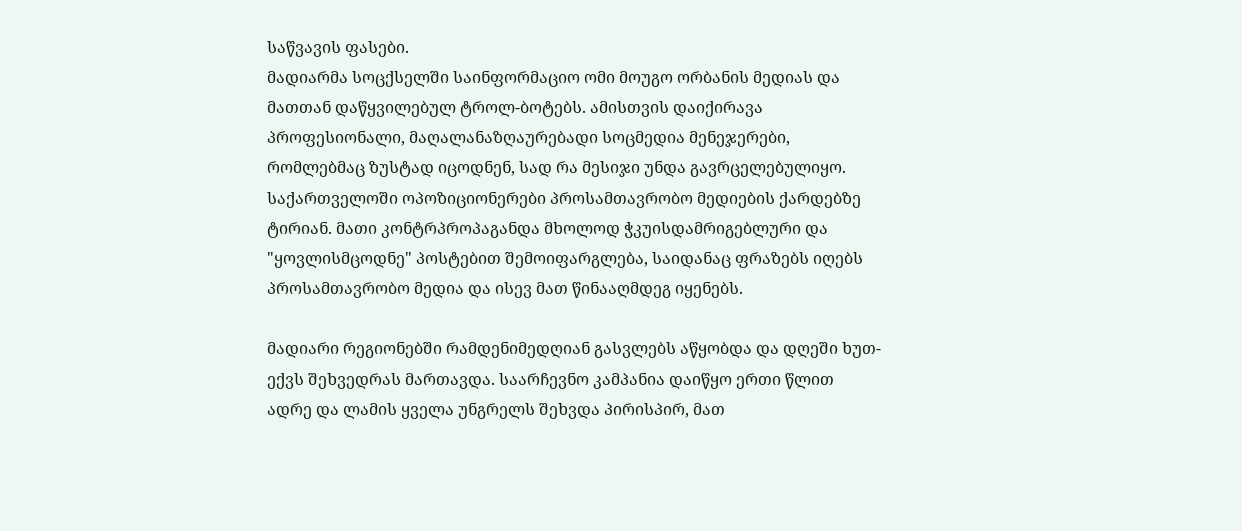საწვავის ფასები.
მადიარმა სოცქსელში საინფორმაციო ომი მოუგო ორბანის მედიას და მათთან დაწყვილებულ ტროლ-ბოტებს. ამისთვის დაიქირავა პროფესიონალი, მაღალანაზღაურებადი სოცმედია მენეჯერები, რომლებმაც ზუსტად იცოდნენ, სად რა მესიჯი უნდა გავრცელებულიყო. საქართველოში ოპოზიციონერები პროსამთავრობო მედიების ქარდებზე ტირიან. მათი კონტრპროპაგანდა მხოლოდ ჭკუისდამრიგებლური და "ყოვლისმცოდნე" პოსტებით შემოიფარგლება, საიდანაც ფრაზებს იღებს პროსამთავრობო მედია და ისევ მათ წინააღმდეგ იყენებს.

მადიარი რეგიონებში რამდენიმედღიან გასვლებს აწყობდა და დღეში ხუთ-ექვს შეხვედრას მართავდა. საარჩევნო კამპანია დაიწყო ერთი წლით ადრე და ლამის ყველა უნგრელს შეხვდა პირისპირ, მათ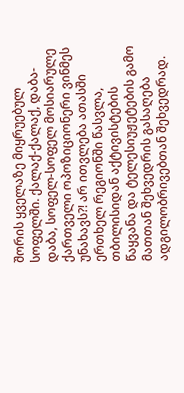შორის ყველაზე მიყრუებულ სოფელში. ქალაქ-ქალაქ, დაბა-დაბა, სოფელ-სოფელ მოსიარულე ქართველი ოპოზიციონერი ვინმეს უნახავს?! არ ითვლება ათასში ერთხელ რეგიონში წასვლა, თბილისიდან აქტივისტების წაყვანა და ტელესიუჟეტების გამო მათთან შეხვედრის გასაღება ადგილობრივებთან შეხვედრად.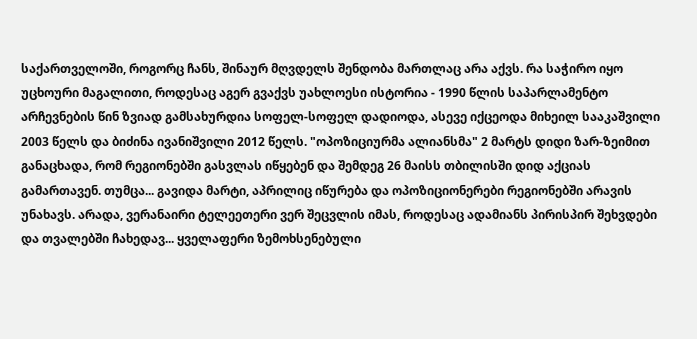საქართველოში, როგორც ჩანს, შინაურ მღვდელს შენდობა მართლაც არა აქვს. რა საჭირო იყო უცხოური მაგალითი, როდესაც აგერ გვაქვს უახლოესი ისტორია - 1990 წლის საპარლამენტო არჩევნების წინ ზვიად გამსახურდია სოფელ-სოფელ დადიოდა, ასევე იქცეოდა მიხეილ სააკაშვილი 2003 წელს და ბიძინა ივანიშვილი 2012 წელს. "ოპოზიციურმა ალიანსმა" 2 მარტს დიდი ზარ-ზეიმით განაცხადა, რომ რეგიონებში გასვლას იწყებენ და შემდეგ 26 მაისს თბილისში დიდ აქციას გამართავენ. თუმცა... გავიდა მარტი, აპრილიც იწურება და ოპოზიციონერები რეგიონებში არავის უნახავს. არადა, ვერანაირი ტელეეთერი ვერ შეცვლის იმას, როდესაც ადამიანს პირისპირ შეხვდები და თვალებში ჩახედავ... ყველაფერი ზემოხსენებული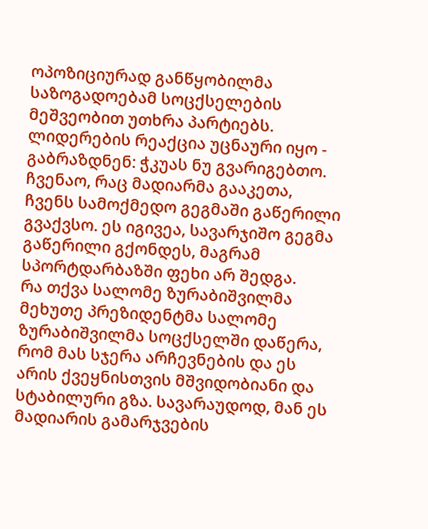ოპოზიციურად განწყობილმა საზოგადოებამ სოცქსელების მეშვეობით უთხრა პარტიებს. ლიდერების რეაქცია უცნაური იყო - გაბრაზდნენ: ჭკუას ნუ გვარიგებთო. ჩვენაო, რაც მადიარმა გააკეთა, ჩვენს სამოქმედო გეგმაში გაწერილი გვაქვსო. ეს იგივეა, სავარჯიშო გეგმა გაწერილი გქონდეს, მაგრამ სპორტდარბაზში ფეხი არ შედგა.
რა თქვა სალომე ზურაბიშვილმა
მეხუთე პრეზიდენტმა სალომე ზურაბიშვილმა სოცქსელში დაწერა, რომ მას სჯერა არჩევნების და ეს არის ქვეყნისთვის მშვიდობიანი და სტაბილური გზა. სავარაუდოდ, მან ეს მადიარის გამარჯვების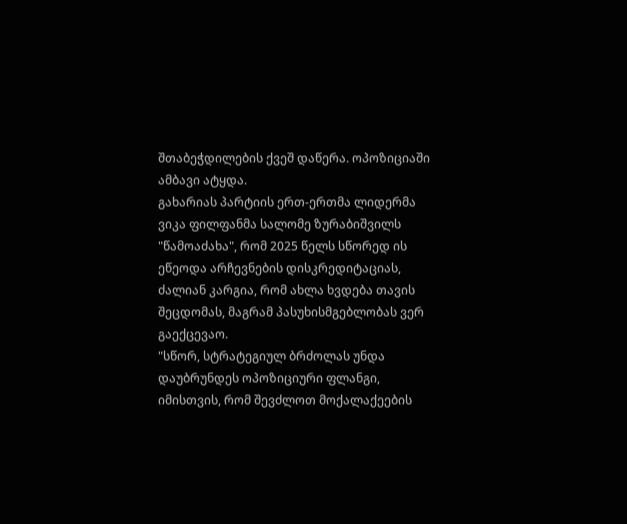შთაბეჭდილების ქვეშ დაწერა. ოპოზიციაში ამბავი ატყდა.
გახარიას პარტიის ერთ-ერთმა ლიდერმა ვიკა ფილფანმა სალომე ზურაბიშვილს "წამოაძახა", რომ 2025 წელს სწორედ ის ეწეოდა არჩევნების დისკრედიტაციას, ძალიან კარგია, რომ ახლა ხვდება თავის შეცდომას, მაგრამ პასუხისმგებლობას ვერ გაექცევაო.
"სწორ, სტრატეგიულ ბრძოლას უნდა დაუბრუნდეს ოპოზიციური ფლანგი, იმისთვის, რომ შევძლოთ მოქალაქეების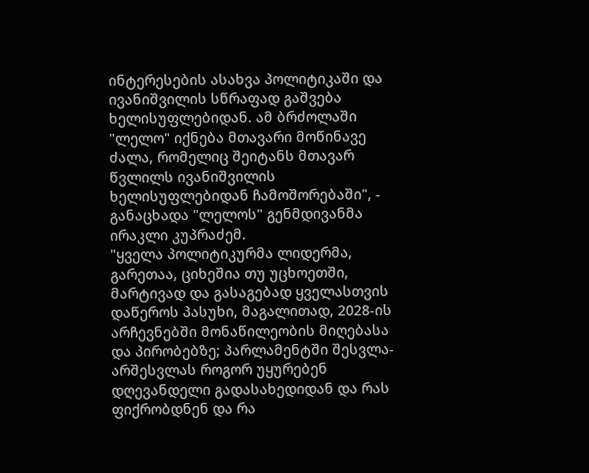ინტერესების ასახვა პოლიტიკაში და ივანიშვილის სწრაფად გაშვება ხელისუფლებიდან. ამ ბრძოლაში "ლელო" იქნება მთავარი მოწინავე ძალა, რომელიც შეიტანს მთავარ წვლილს ივანიშვილის ხელისუფლებიდან ჩამოშორებაში", - განაცხადა "ლელოს" გენმდივანმა ირაკლი კუპრაძემ.
"ყველა პოლიტიკურმა ლიდერმა, გარეთაა, ციხეშია თუ უცხოეთში, მარტივად და გასაგებად ყველასთვის დაწეროს პასუხი, მაგალითად, 2028-ის არჩევნებში მონაწილეობის მიღებასა და პირობებზე; პარლამენტში შესვლა-არშესვლას როგორ უყურებენ დღევანდელი გადასახედიდან და რას ფიქრობდნენ და რა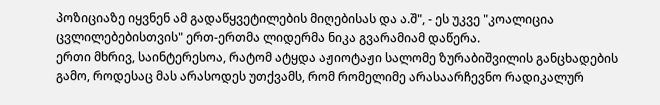პოზიციაზე იყვნენ ამ გადაწყვეტილების მიღებისას და ა.შ", - ეს უკვე "კოალიცია ცვლილებებისთვის" ერთ-ერთმა ლიდერმა ნიკა გვარამიამ დაწერა.
ერთი მხრივ, საინტერესოა, რატომ ატყდა აჟიოტაჟი სალომე ზურაბიშვილის განცხადების გამო, როდესაც მას არასოდეს უთქვამს, რომ რომელიმე არასაარჩევნო რადიკალურ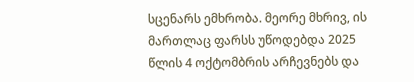სცენარს ემხრობა. მეორე მხრივ, ის მართლაც ფარსს უწოდებდა 2025 წლის 4 ოქტომბრის არჩევნებს და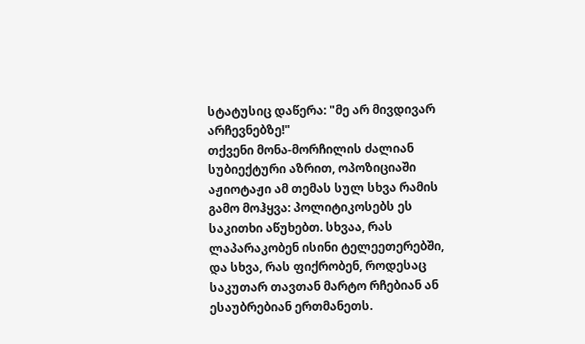სტატუსიც დაწერა: "მე არ მივდივარ არჩევნებზე!"
თქვენი მონა-მორჩილის ძალიან სუბიექტური აზრით, ოპოზიციაში აჟიოტაჟი ამ თემას სულ სხვა რამის გამო მოჰყვა: პოლიტიკოსებს ეს საკითხი აწუხებთ. სხვაა, რას ლაპარაკობენ ისინი ტელეეთერებში, და სხვა, რას ფიქრობენ, როდესაც საკუთარ თავთან მარტო რჩებიან ან ესაუბრებიან ერთმანეთს.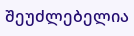შეუძლებელია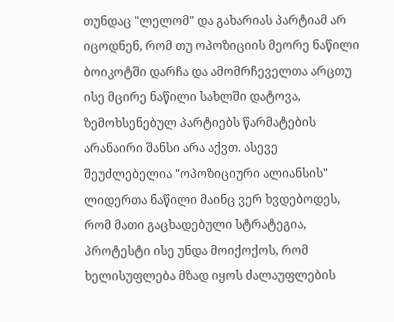თუნდაც "ლელომ" და გახარიას პარტიამ არ იცოდნენ, რომ თუ ოპოზიციის მეორე ნაწილი ბოიკოტში დარჩა და ამომრჩეველთა არცთუ ისე მცირე ნაწილი სახლში დატოვა, ზემოხსენებულ პარტიებს წარმატების არანაირი შანსი არა აქვთ. ასევე შეუძლებელია "ოპოზიციური ალიანსის" ლიდერთა ნაწილი მაინც ვერ ხვდებოდეს, რომ მათი გაცხადებული სტრატეგია, პროტესტი ისე უნდა მოიქოქოს, რომ ხელისუფლება მზად იყოს ძალაუფლების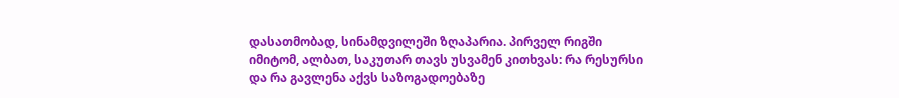დასათმობად, სინამდვილეში ზღაპარია. პირველ რიგში იმიტომ, ალბათ, საკუთარ თავს უსვამენ კითხვას: რა რესურსი და რა გავლენა აქვს საზოგადოებაზე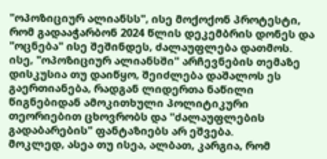"ოპოზიციურ ალიანსს", ისე მოქოქონ პროტესტი, რომ გადააჭარბონ 2024 წლის დეკემბრის დონეს და "ოცნება" ისე შეშინდეს, ძალაუფლება დათმოს. ისე, "ოპოზიციურ ალიანსში" არჩევნების თემაზე დისკუსია თუ დაიწყო, შეიძლება დაშალოს ეს გაერთიანება, რადგან ლიდერთა ნაწილი წიგნებიდან ამოკითხული პოლიტიკური თეორიებით ცხოვრობს და "ძალაუფლების გადაბარების" ფანტაზიებს არ ეშვება.
მოკლედ, ასეა თუ ისეა, ალბათ, კარგია, რომ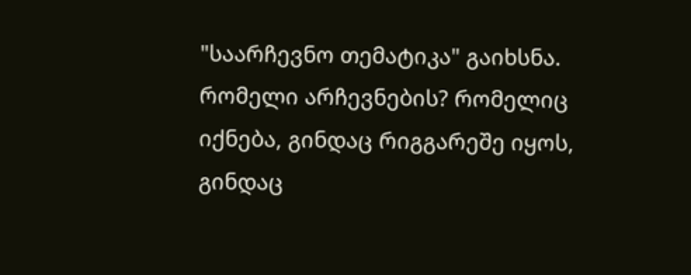"საარჩევნო თემატიკა" გაიხსნა. რომელი არჩევნების? რომელიც იქნება, გინდაც რიგგარეშე იყოს, გინდაც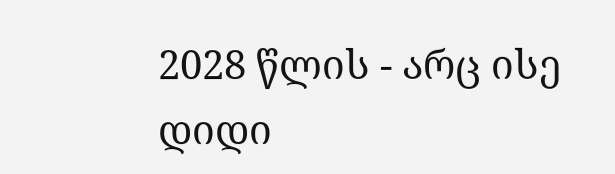2028 წლის - არც ისე დიდი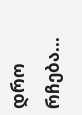დრო რჩება...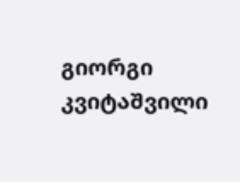გიორგი კვიტაშვილი